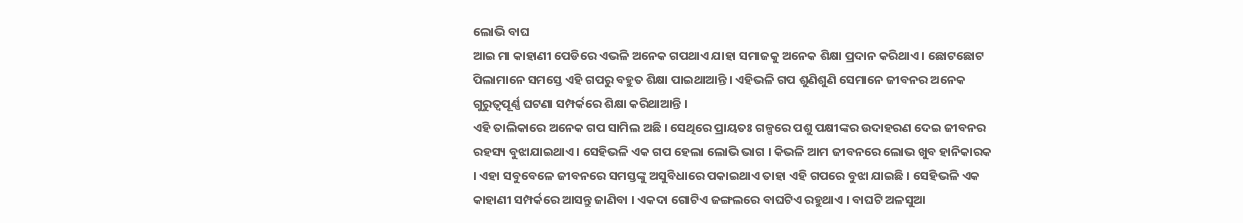ଲୋଭି ବାଘ
ଆଇ ମା କାହାଣୀ ପେଡିରେ ଏଭଳି ଅନେକ ଗପଥାଏ ଯାହା ସମାଜକୁ ଅନେକ ଶିକ୍ଷା ପ୍ରଦାନ କରିଥାଏ । ଛୋଟଛୋଟ ପିଲାମାନେ ସମସ୍ତେ ଏହି ଗପରୁ ବହୁତ ଶିକ୍ଷା ପାଇଥାଆନ୍ତି । ଏହିଭଳି ଗପ ଶୁଣିଶୁଣି ସେମାନେ ଜୀବନର ଅନେକ ଗୁରୁତ୍ବପୂର୍ଣ୍ଣ ଘଟଣା ସମ୍ପର୍କରେ ଶିକ୍ଷା କରିଥାଆନ୍ତି ।
ଏହି ତାଲିକାରେ ଅନେକ ଗପ ସାମିଲ ଅଛି । ସେଥିରେ ପ୍ରାୟତଃ ଗଳ୍ପରେ ପଶୁ ପକ୍ଷୀଙ୍କର ଉଦାହରଣ ଦେଇ ଜୀବନର ରହସ୍ୟ ବୁଝାଯାଇଥାଏ । ସେହିଭଳି ଏକ ଗପ ହେଲା ଲୋଭି ଭାଗ । କିଭଳି ଆମ ଜୀବନରେ ଲୋଭ ଖୁବ ହାନିକାରକ । ଏହା ସବୁବେଳେ ଜୀବନରେ ସମସ୍ତଙ୍କୁ ଅସୁବିଧାରେ ପକାଇଥାଏ ତାହା ଏହି ଗପରେ ବୁଝା ଯାଇଛି । ସେହିଭଳି ଏକ କାହାଣୀ ସମ୍ପର୍କରେ ଆସନ୍ତୁ ଜାଣିବା । ଏକଦା ଗୋଟିଏ ଜଙ୍ଗଲରେ ବାଘଟିଏ ରହୁଥାଏ । ବାଘଟି ଅଳସୁଆ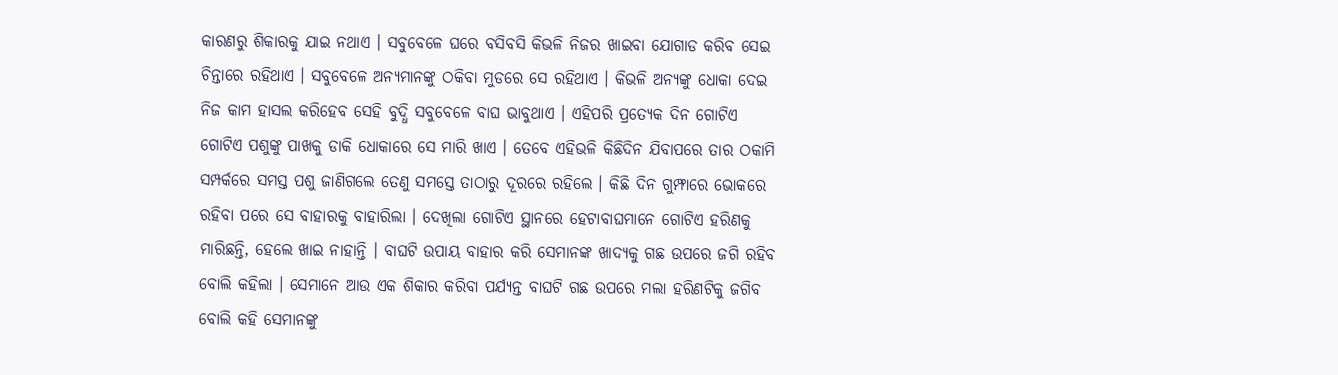କାରଣରୁ ଶିକାରକୁ ଯାଇ ନଥାଏ । ସବୁବେଳେ ଘରେ ବସିବସି କିଭଳି ନିଜର ଖାଇବା ଯୋଗାଡ କରିବ ସେଇ ଚିନ୍ତାରେ ରହିଥାଏ । ସବୁବେଳେ ଅନ୍ୟମାନଙ୍କୁ ଠକିବା ମୁଡରେ ସେ ରହିଥାଏ । କିଭଳି ଅନ୍ୟଙ୍କୁ ଧୋକା ଦେଇ ନିଜ କାମ ହାସଲ କରିହେବ ସେହି ବୁଦ୍ଧି ସବୁବେଳେ ବାଘ ଭାବୁଥାଏ । ଏହିପରି ପ୍ରତ୍ୟେକ ଦିନ ଗୋଟିଏ ଗୋଟିଏ ପଶୁଙ୍କୁ ପାଖକୁ ଡାକି ଧୋକାରେ ସେ ମାରି ଖାଏ । ତେବେ ଏହିଭଳି କିଛିଦିନ ଯିବାପରେ ତାର ଠକାମି ସମ୍ପର୍କରେ ସମସ୍ତ ପଶୁ ଜାଣିଗଲେ ତେଣୁ ସମସ୍ତେ ତାଠାରୁ ଦୂରରେ ରହିଲେ । କିଛି ଦିନ ଗୁମ୍ଫାରେ ଭୋକରେ ରହିବା ପରେ ସେ ବାହାରକୁ ବାହାରିଲା । ଦେଖିଲା ଗୋଟିଏ ସ୍ଥାନରେ ହେଟାବାଘମାନେ ଗୋଟିଏ ହରିଣକୁ ମାରିଛନ୍ତି, ହେଲେ ଖାଇ ନାହାନ୍ତି । ବାଘଟି ଉପାୟ ବାହାର କରି ସେମାନଙ୍କ ଖାଦ୍ୟକୁ ଗଛ ଉପରେ ଜଗି ରହିବ ବୋଲି କହିଲା । ସେମାନେ ଆଉ ଏକ ଶିକାର କରିବା ପର୍ଯ୍ୟନ୍ତ ବାଘଟି ଗଛ ଉପରେ ମଲା ହରିଣଟିକୁ ଜଗିବ ବୋଲି କହି ସେମାନଙ୍କୁ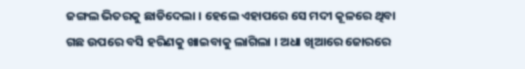ଜଙ୍ଗଲ ଭିତରକୁ ଛାଡିଦେଲା । ହେଲେ ଏହାପରେ ସେ ମଦୀ କୂଳରେ ଥିବା ଗଛ ଉପରେ ବସି ହରିଣକୁ ଖାଇବାକୁ ଲାଗିଲା । ଅଧା ଖିଆରେ ଜୋରରେ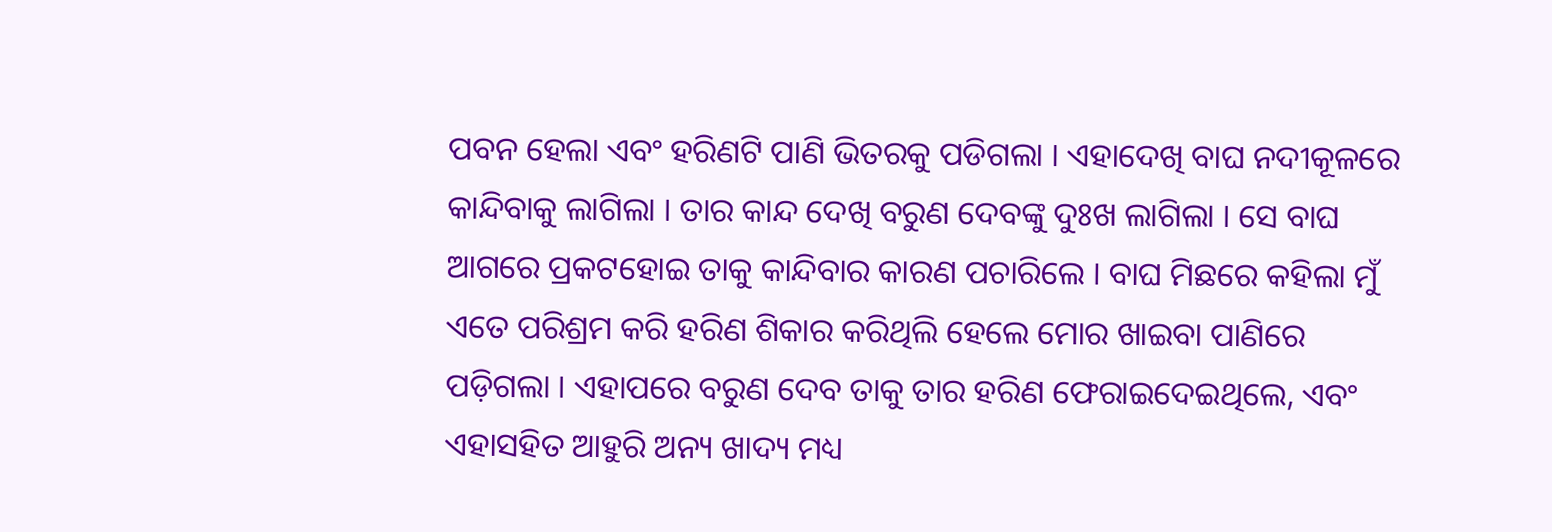ପବନ ହେଲା ଏବଂ ହରିଣଟି ପାଣି ଭିତରକୁ ପଡିଗଲା । ଏହାଦେଖି ବାଘ ନଦୀକୂଳରେ କାନ୍ଦିବାକୁ ଲାଗିଲା । ତାର କାନ୍ଦ ଦେଖି ବରୁଣ ଦେବଙ୍କୁ ଦୁଃଖ ଲାଗିଲା । ସେ ବାଘ ଆଗରେ ପ୍ରକଟହୋଇ ତାକୁ କାନ୍ଦିବାର କାରଣ ପଚାରିଲେ । ବାଘ ମିଛରେ କହିଲା ମୁଁ ଏତେ ପରିଶ୍ରମ କରି ହରିଣ ଶିକାର କରିଥିଲି ହେଲେ ମୋର ଖାଇବା ପାଣିରେ ପଡ଼ିଗଲା । ଏହାପରେ ବରୁଣ ଦେବ ତାକୁ ତାର ହରିଣ ଫେରାଇଦେଇଥିଲେ, ଏବଂ ଏହାସହିତ ଆହୁରି ଅନ୍ୟ ଖାଦ୍ୟ ମଧ୍ୟ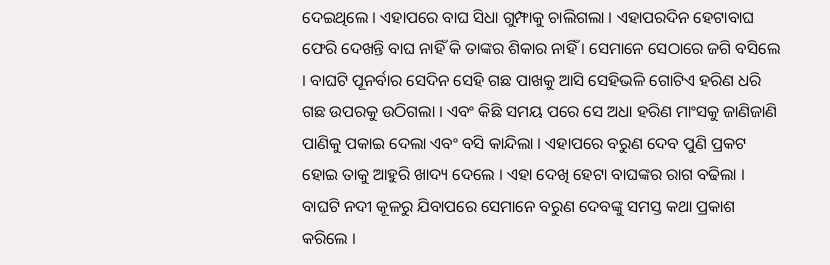ଦେଇଥିଲେ । ଏହାପରେ ବାଘ ସିଧା ଗୁମ୍ଫାକୁ ଚାଲିଗଲା । ଏହାପରଦିନ ହେଟାବାଘ ଫେରି ଦେଖନ୍ତି ବାଘ ନାହିଁ କି ତାଙ୍କର ଶିକାର ନାହିଁ । ସେମାନେ ସେଠାରେ ଜଗି ବସିଲେ । ବାଘଟି ପୂନର୍ବାର ସେଦିନ ସେହି ଗଛ ପାଖକୁ ଆସି ସେହିଭଳି ଗୋଟିଏ ହରିଣ ଧରି ଗଛ ଉପରକୁ ଉଠିଗଲା । ଏବଂ କିଛି ସମୟ ପରେ ସେ ଅଧା ହରିଣ ମାଂସକୁ ଜାଣିଜାଣି ପାଣିକୁ ପକାଇ ଦେଲା ଏବଂ ବସି କାନ୍ଦିଲା । ଏହାପରେ ବରୁଣ ଦେବ ପୁଣି ପ୍ରକଟ ହୋଇ ତାକୁ ଆହୁରି ଖାଦ୍ୟ ଦେଲେ । ଏହା ଦେଖି ହେଟା ବାଘଙ୍କର ରାଗ ବଢିଲା । ବାଘଟି ନଦୀ କୂଳରୁ ଯିବାପରେ ସେମାନେ ବରୁଣ ଦେବଙ୍କୁ ସମସ୍ତ କଥା ପ୍ରକାଶ କରିଲେ ।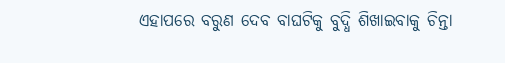ଏହାପରେ ବରୁଣ ଦେବ ବାଘଟିକୁ ବୁଦ୍ଧି ଶିଖାଇବାକୁ ଚିନ୍ତା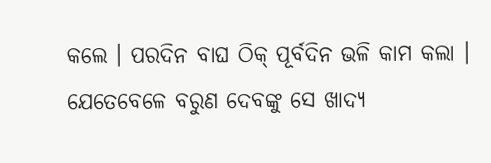କଲେ । ପରଦିନ ବାଘ ଠିକ୍ ପୂର୍ବଦିନ ଭଳି କାମ କଲା । ଯେତେବେଳେ ବରୁଣ ଦେବଙ୍କୁ ସେ ଖାଦ୍ୟ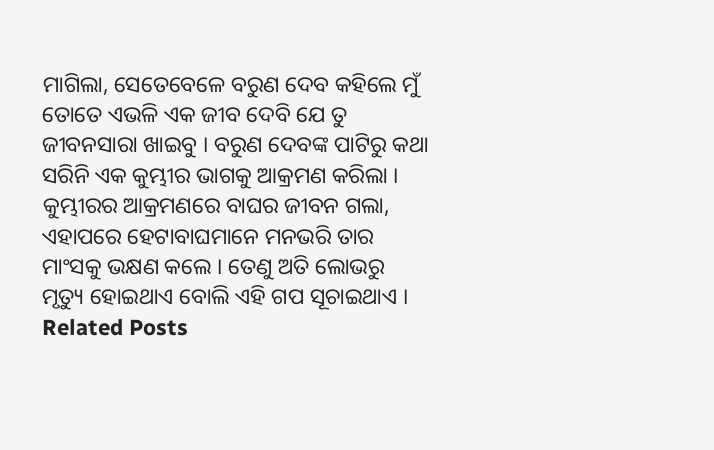ମାଗିଲା, ସେତେବେଳେ ବରୁଣ ଦେବ କହିଲେ ମୁଁ ତୋତେ ଏଭଳି ଏକ ଜୀବ ଦେବି ଯେ ତୁ ଜୀବନସାରା ଖାଇବୁ । ବରୁଣ ଦେବଙ୍କ ପାଟିରୁ କଥା ସରିନି ଏକ କୁମ୍ଭୀର ଭାଗକୁ ଆକ୍ରମଣ କରିଲା । କୁମ୍ଭୀରର ଆକ୍ରମଣରେ ବାଘର ଜୀବନ ଗଲା, ଏହାପରେ ହେଟାବାଘମାନେ ମନଭରି ତାର ମାଂସକୁ ଭକ୍ଷଣ କଲେ । ତେଣୁ ଅତି ଲୋଭରୁ ମୃତ୍ୟୁ ହୋଇଥାଏ ବୋଲି ଏହି ଗପ ସୂଚାଇଥାଏ ।
Related Posts